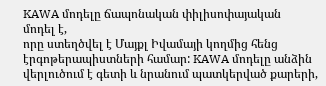KAWA մոդելը ճապոնական փիլիսոփայական
մոդել է,
որը ստեղծվել է Մայքլ Իվամայի կողմից հենց էրգոթերապիստների համար: KAWA մոդելը անձին
վերլուծում է գետի և նրանում պատկերված քարերի,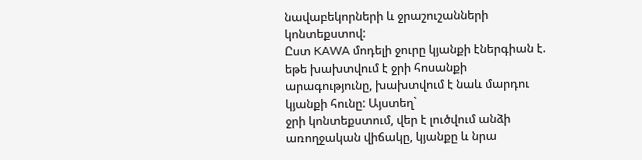նավաբեկորների և ջրաշուշանների կոնտեքստով:
Ըստ KAWA մոդելի ջուրը կյանքի էներգիան է.
եթե խախտվում է ջրի հոսանքի արագությունը, խախտվում է նաև մարդու կյանքի հունը: Այստեղ`
ջրի կոնտեքստում, վեր է լուծվում անձի առողջական վիճակը, կյանքը և նրա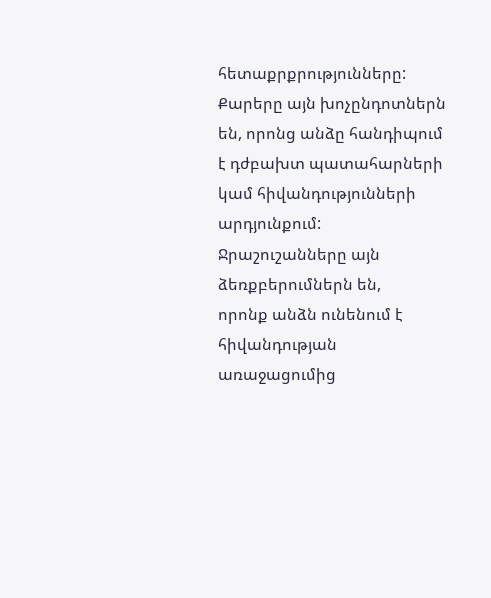հետաքրքրությունները:
Քարերը այն խոչընդոտներն են, որոնց անձը հանդիպում է դժբախտ պատահարների կամ հիվանդությունների արդյունքում: Ջրաշուշանները այն ձեռքբերումներն են,
որոնք անձն ունենում է հիվանդության առաջացումից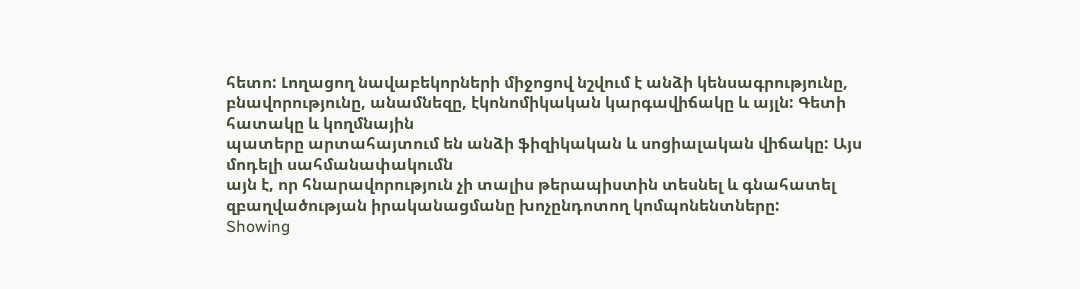հետո: Լողացող նավաբեկորների միջոցով նշվում է անձի կենսագրությունը,
բնավորությունը, անամնեզը, էկոնոմիկական կարգավիճակը և այլն: Գետի հատակը և կողմնային
պատերը արտահայտում են անձի ֆիզիկական և սոցիալական վիճակը: Այս մոդելի սահմանափակումն
այն է, որ հնարավորություն չի տալիս թերապիստին տեսնել և գնահատել զբաղվածության իրականացմանը խոչընդոտող կոմպոնենտները:
Showing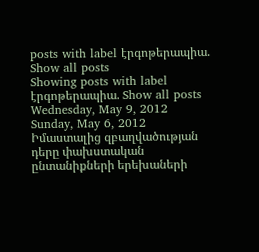posts with label էրգոթերապիա. Show all posts
Showing posts with label էրգոթերապիա. Show all posts
Wednesday, May 9, 2012
Sunday, May 6, 2012
Իմաստալից զբաղվածության դերը փախստական ընտանիքների երեխաների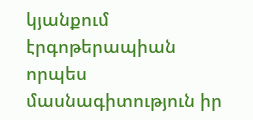կյանքում
էրգոթերապիան որպես մասնագիտություն իր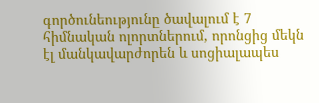գործունեությունը ծավալում է 7 հիմնական ոլորտներում, որոնցից մեկն էլ մանկավարժորեն և սոցիալապես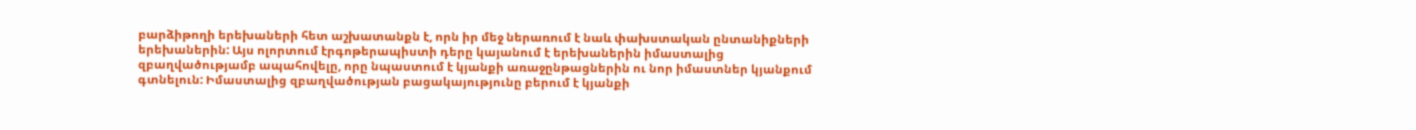բարձիթողի երեխաների հետ աշխատանքն է, որն իր մեջ ներառում է նաև փախստական ընտանիքների երեխաներին: Այս ոլորտում էրգոթերապիստի դերը կայանում է երեխաներին իմաստալից զբաղվածությամբ ապահովելը, որը նպաստում է կյանքի առաջընթացներին ու նոր իմաստներ կյանքում գտնելուն: Իմաստալից զբաղվածության բացակայությունը բերում է կյանքի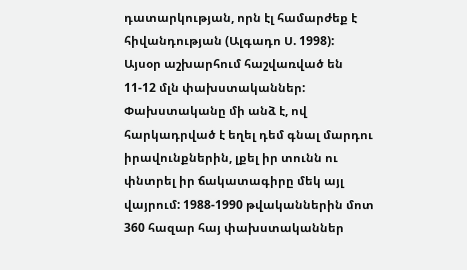դատարկության, որն էլ համարժեք է հիվանդության (Ալգադո Ս. 1998):
Այսօր աշխարհում հաշվառված են 11-12 մլն փախստականներ:
Փախստականը մի անձ է, ով հարկադրված է եղել դեմ գնալ մարդու իրավունքներին, լքել իր տունն ու փնտրել իր ճակատագիրը մեկ այլ վայրում: 1988-1990 թվականներին մոտ 360 հազար հայ փախստականներ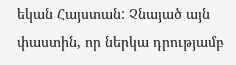եկան Հայստան: Չնայած այն
փաստին, որ ներկա դրությամբ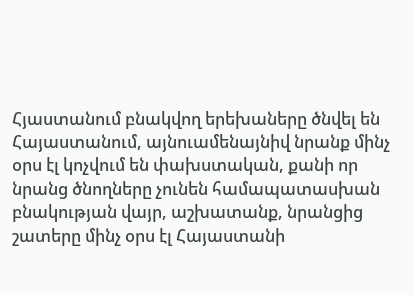Հյաստանում բնակվող երեխաները ծնվել են Հայաստանում, այնուամենայնիվ նրանք մինչ օրս էլ կոչվում են փախստական, քանի որ նրանց ծնողները չունեն համապատասխան բնակության վայր, աշխատանք, նրանցից շատերը մինչ օրս էլ Հայաստանի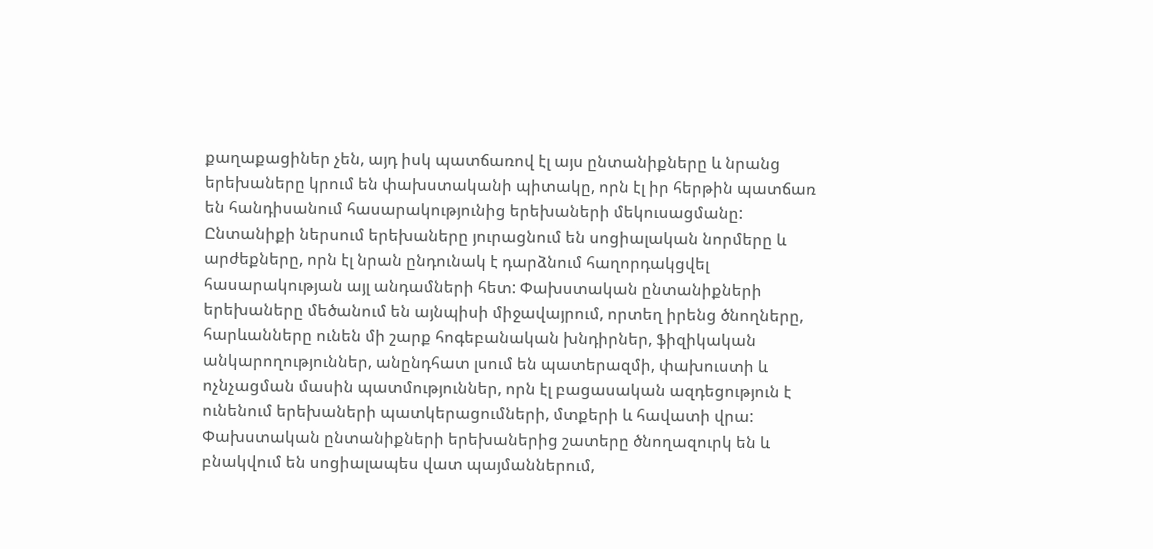քաղաքացիներ չեն, այդ իսկ պատճառով էլ այս ընտանիքները և նրանց երեխաները կրում են փախստականի պիտակը, որն էլ իր հերթին պատճառ են հանդիսանում հասարակությունից երեխաների մեկուսացմանը: Ընտանիքի ներսում երեխաները յուրացնում են սոցիալական նորմերը և արժեքները, որն էլ նրան ընդունակ է դարձնում հաղորդակցվել հասարակության այլ անդամների հետ: Փախստական ընտանիքների երեխաները մեծանում են այնպիսի միջավայրում, որտեղ իրենց ծնողները, հարևանները ունեն մի շարք հոգեբանական խնդիրներ, ֆիզիկական անկարողություններ, անընդհատ լսում են պատերազմի, փախուստի և ոչնչացման մասին պատմություններ, որն էլ բացասական ազդեցություն է ունենում երեխաների պատկերացումների, մտքերի և հավատի վրա: Փախստական ընտանիքների երեխաներից շատերը ծնողազուրկ են և բնակվում են սոցիալապես վատ պայմաններում,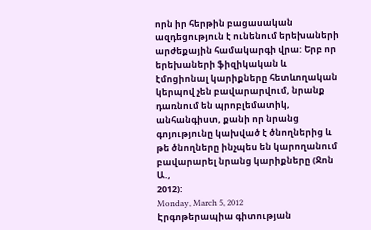որն իր հերթին բացասական ազդեցություն է ունենում երեխաների արժեքային համակարգի վրա: Երբ որ երեխաների ֆիզիկական և էմոցիոնալ կարիքները հետևողական կերպով չեն բավարարվում, նրանք դառնում են պրոբլեմատիկ, անհանգիստ, քանի որ նրանց գոյությունը կախված է ծնողներից և թե ծնողները ինչպես են կարողանում բավարարել նրանց կարիքները (Ջոն Ա.,
2012):
Monday, March 5, 2012
Էրգոթերապիա գիտության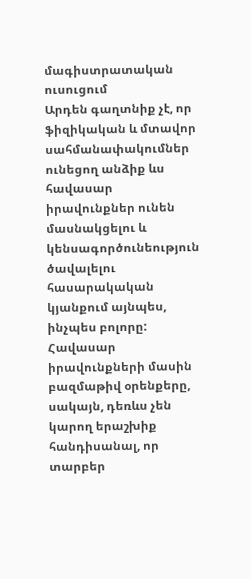մագիստրատական ուսուցում
Արդեն գաղտնիք չէ, որ ֆիզիկական և մտավոր սահմանափակումներ ունեցող անձիք ևս հավասար իրավունքներ ունեն մասնակցելու և կենսագործունեություն ծավալելու հասարակական կյանքում այնպես, ինչպես բոլորը: Հավասար իրավունքների մասին բազմաթիվ օրենքերը, սակայն, դեռևս չեն կարող երաշխիք հանդիսանալ, որ տարբեր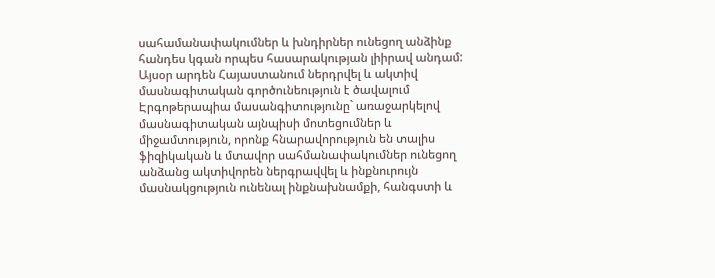սահամանափակումներ և խնդիրներ ունեցող անձինք հանդես կգան որպես հասարակության լիիրավ անդամ:
Այսօր արդեն Հայաստանում ներդրվել և ակտիվ մասնագիտական գործունեություն է ծավալում Էրգոթերապիա մասանգիտությունը` առաջարկելով մասնագիտական այնպիսի մոտեցումներ և միջամտություն, որոնք հնարավորություն են տալիս ֆիզիկական և մտավոր սահմանափակումներ ունեցող անձանց ակտիվորեն ներգրավվել և ինքնուրույն մասնակցություն ունենալ ինքնախնամքի, հանգստի և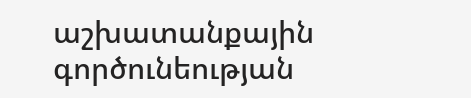աշխատանքային գործունեության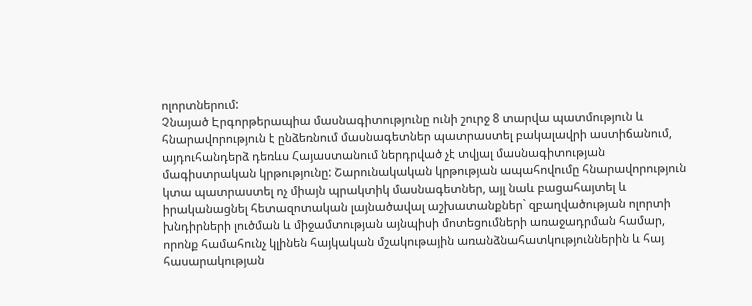ոլորտներում:
Չնայած Էրգորթերապիա մասնագիտությունը ունի շուրջ 8 տարվա պատմություն և հնարավորություն է ընձեռնում մասնագետներ պատրաստել բակալավրի աստիճանում, այդուհանդերձ դեռևս Հայաստանում ներդրված չէ տվյալ մասնագիտության մագիստրական կրթությունը: Շարունակական կրթության ապահովումը հնարավորություն կտա պատրաստել ոչ միայն պրակտիկ մասնագետներ, այլ նաև բացահայտել և իրականացնել հետազոտական լայնածավալ աշխատանքներ` զբաղվածության ոլորտի խնդիրների լուծման և միջամտության այնպիսի մոտեցումների առաջադրման համար, որոնք համահունչ կլինեն հայկական մշակութային առանձնահատկություններին և հայ հասարակության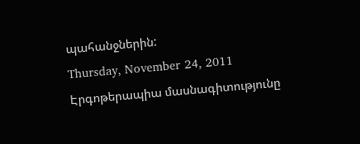պահանջներին:
Thursday, November 24, 2011
Էրգոթերապիա մասնագիտությունը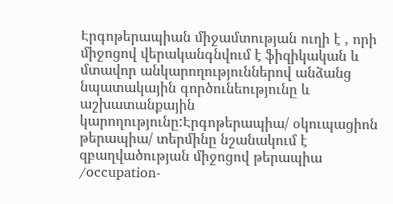Էրգոթերապիան միջամտության ուղի է , որի միջոցով վերականգնվում է ֆիզիկական և մտավոր անկարողություններով անձանց նպատակային գործունեությունը և աշխատանքային կարողությունը:Էրգոթերապիա/ օկուպացիոն թերապիա/ տերմինը նշանակում է զբաղվածության միջոցով թերապիա /occupation-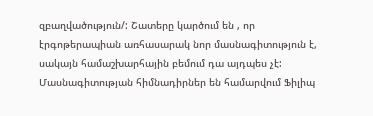զբաղվածություն/: Շատերը կարծում են , որ էրգոթերապիան առհասարակ նոր մասնագիտություն է, սակայն համաշխարհային բեմում դա այդպես չէ:
Մասնագիտության հիմնադիրներ են համարվում Ֆիլիպ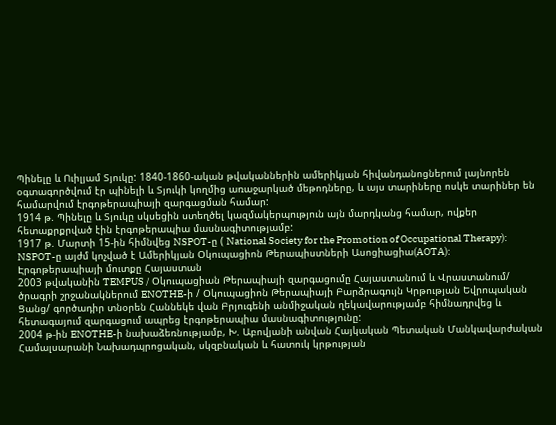Պինելը և Ուիլյամ Տյուկը: 1840-1860-ական թվականներին ամերիկյան հիվանդանոցներում լայնորեն օգտագործվում էր պինելի և Տյուկի կողմից առաջարկած մեթոդները, և այս տարիները ոսկե տարիներ են համարվում էրգոթերապիայի զարգացման համար:
1914 թ. Պինելը և Տյուկը սկսեցին ստեղծել կազմակերպություն այն մարդկանց համար, ովքեր հետաքրքրված էին էրգոթերապիա մասնագիտությամբ:
1917 թ. Մարտի 15-ին հիմնվեց NSPOT-ը ( National Society for the Promotion of Occupational Therapy): NSPOT-ը այժմ կոչված է Ամերիկյան Օկուպացիոն Թերապիստների Ասոցիացիա(AOTA):
Էրգոթերապիայի մուտքը Հայաստան
2003 թվականին TEMPUS / Օկուպացիան Թերապիայի զարգացումը Հայաստանում և Վրաստանում/ ծրագրի շրջանակներում ENOTHE-ի / Օկուպացիոն Թերապիայի Բարձրագույն Կրթության Եվրոպական Ցանց/ գործադիր տնօրեն Հաննեկե վան Բրյուգենի անմիջական ղեկավարությամբ հիմնադրվեց և հետագայում զարգացում ապրեց էրգոթերապիա մասնագիտությունը:
2004 թ-ին ENOTHE-ի նախաձեռնությամբ, Խ. Աբովյանի անվան Հայկական Պետական Մանկավարժական Համալսարանի Նախադպրոցական, սկզբնական և հատուկ կրթության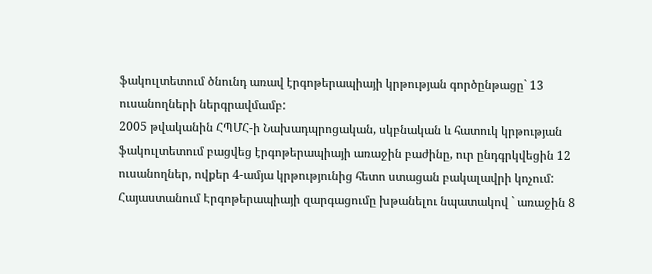ֆակուլտետում ծնունդ առավ էրգոթերապիայի կրթության գործընթացը` 13 ուսանողների ներգրավմամբ:
2005 թվականին ՀՊՄՀ-ի Նախադպրոցական, սկբնական և հատուկ կրթության ֆակուլտետում բացվեց էրգոթերապիայի առաջին բաժինը, ուր ընդգրկվեցին 12 ուսանողներ, ովքեր 4-ամյա կրթությունից հետո ստացան բակալավրի կոչում:
Հայաստանում Էրգոթերապիայի զարգացումը խթանելու նպատակով ` առաջին 8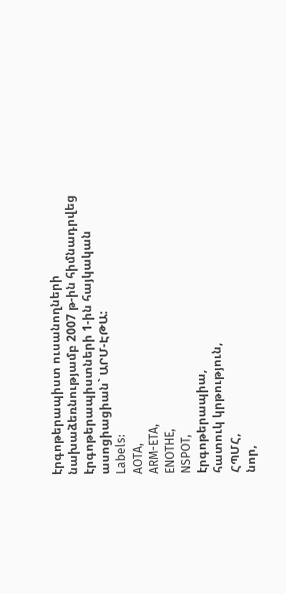էրգոթերապիստ ուսանողների նախաձեռնությամբ 2007 թ-ին հիմնադրվեց էրգոթերապիստների 1-ին հայկական ասոցիացիան` ԱՐՄ-ԷԹԱ:
Labels:
AOTA,
ARM-ETA,
ENOTHE,
NSPOT,
էրգոթերապիա,
հատուկ կրթություն,
ՀՊՄՀ,
նոր,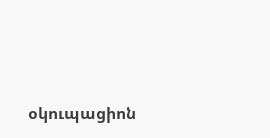օկուպացիոն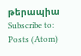թերապիա
Subscribe to:
Posts (Atom)